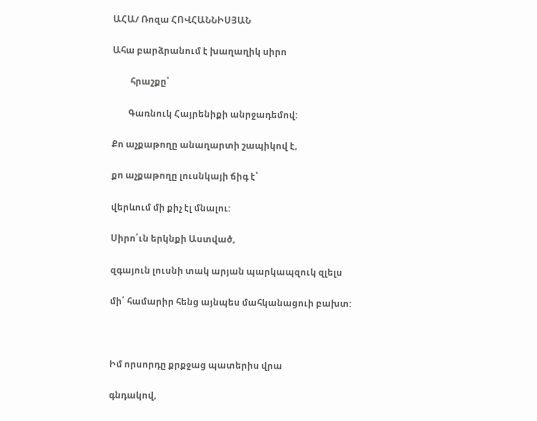ԱՀԱ/ Ռոզա ՀՈՎՀԱՆՆԻՍՅԱՆ

Ահա բարձրանում է խաղաղիկ սիրո

         հրաշքը՝

        Գառնուկ Հայրենիքի անրջադեմով:

Քո աչքաթողը անաղարտի շապիկով է,

քո աչքաթողը լուսնկայի ճիգ է՝

վերևում մի քիչ էլ մնալու:

Սիրո՛ւն երկնքի Աստված,

զգայուն լուսնի տակ արյան պարկապզուկ զլելս

մի՛ համարիր հենց այնպես մահկանացուի բախտ:



Իմ որսորդը քրքջաց պատերիս վրա

գնդակով,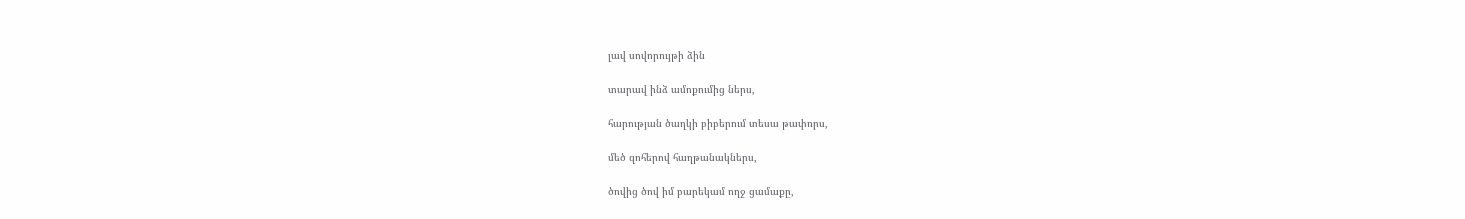լավ սովորույթի ձին

տարավ ինձ ամոքումից ներս,

հարության ծաղկի բիբերում տեսա թափորս,

մեծ զոհերով հաղթանակներս,

ծովից ծով իմ բարեկամ ողջ ցամաքը,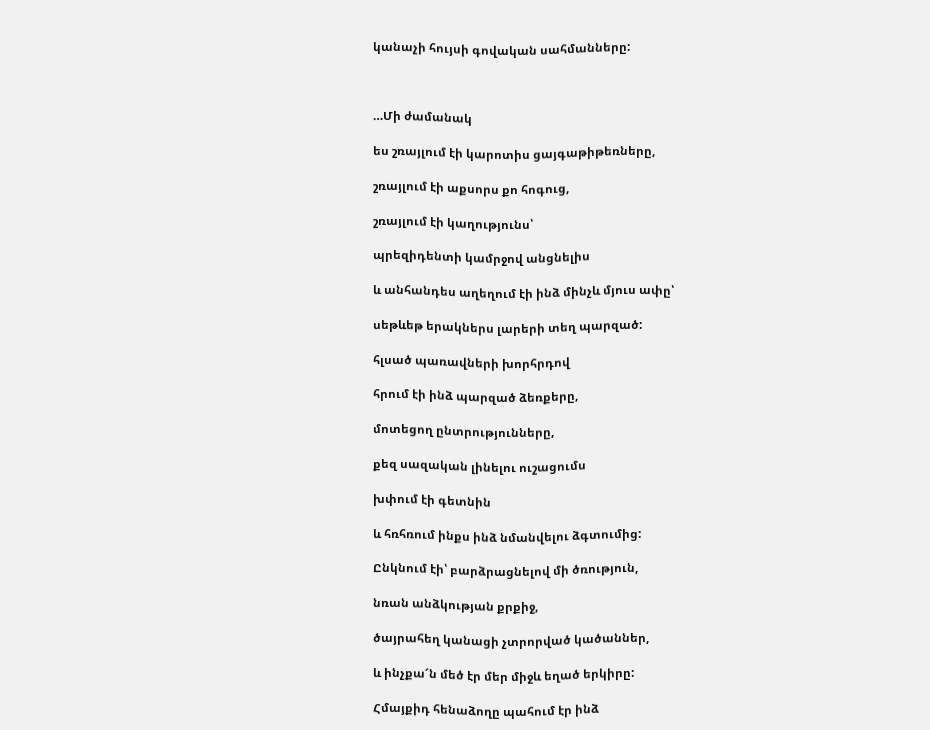կանաչի հույսի գովական սահմանները:



…Մի ժամանակ

ես շռայլում էի կարոտիս ցայգաթիթեռները,

շռայլում էի աքսորս քո հոգուց,

շռայլում էի կաղությունս՝

պրեզիդենտի կամրջով անցնելիս

և անհանդես աղեղում էի ինձ մինչև մյուս ափը՝

սեթևեթ երակներս լարերի տեղ պարզած:

հլսած պառավների խորհրդով

հրում էի ինձ պարզած ձեռքերը,

մոտեցող ընտրությունները,

քեզ սազական լինելու ուշացումս

խփում էի գետնին

և հռհռում ինքս ինձ նմանվելու ձգտումից:

Ընկնում էի՝ բարձրացնելով մի ծռություն,

նռան անձկության քրքիջ,

ծայրահեղ կանացի չտրորված կածաններ,

և ինչքա՜ն մեծ էր մեր միջև եղած երկիրը:

Հմայքիդ հենաձողը պահում էր ինձ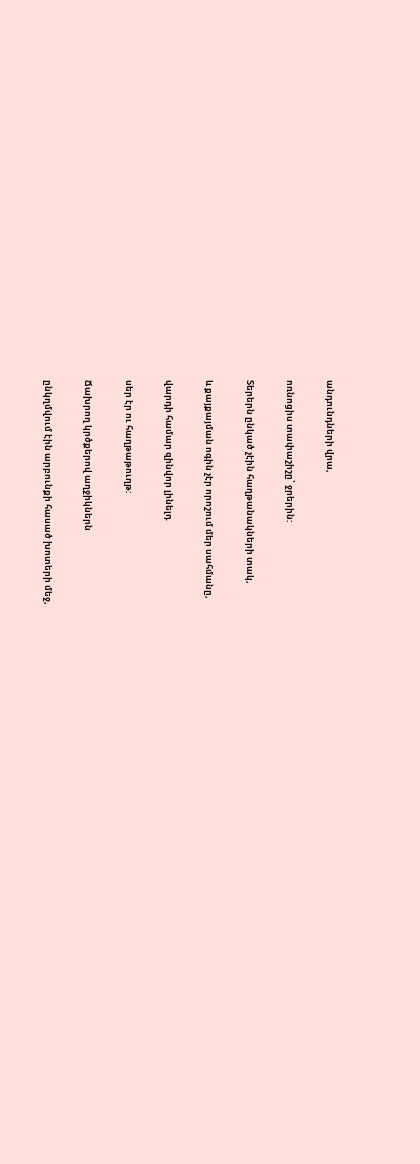անդունդների վրա,

ոռնոցիս տափաշիշը՝ ջրերին:

Տերերն ընկած չէին հաղթանակների տակ,

և քայքայման ոգին չէր որոշում մեր սահմանը,

վարդի համար զինվոր լինելդ

սեր էր ու հաղթաթուղթ:

Ճախրող կրծքերով աղջիկներն

ընկղմվում էին արբունքի հասած խոտերի մեջ,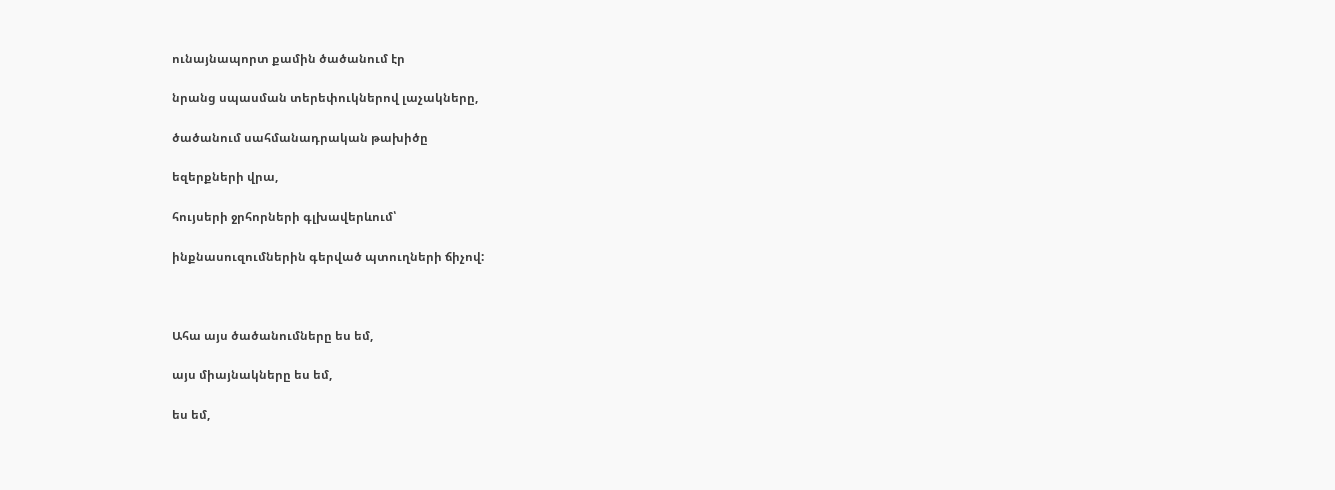ունայնապորտ քամին ծածանում էր

նրանց սպասման տերեփուկներով լաչակները,

ծածանում սահմանադրական թախիծը

եզերքների վրա,

հույսերի ջրհորների գլխավերևում՝

ինքնասուզումներին գերված պտուղների ճիչով:



Ահա այս ծածանումները ես եմ,

այս միայնակները ես եմ,

ես եմ,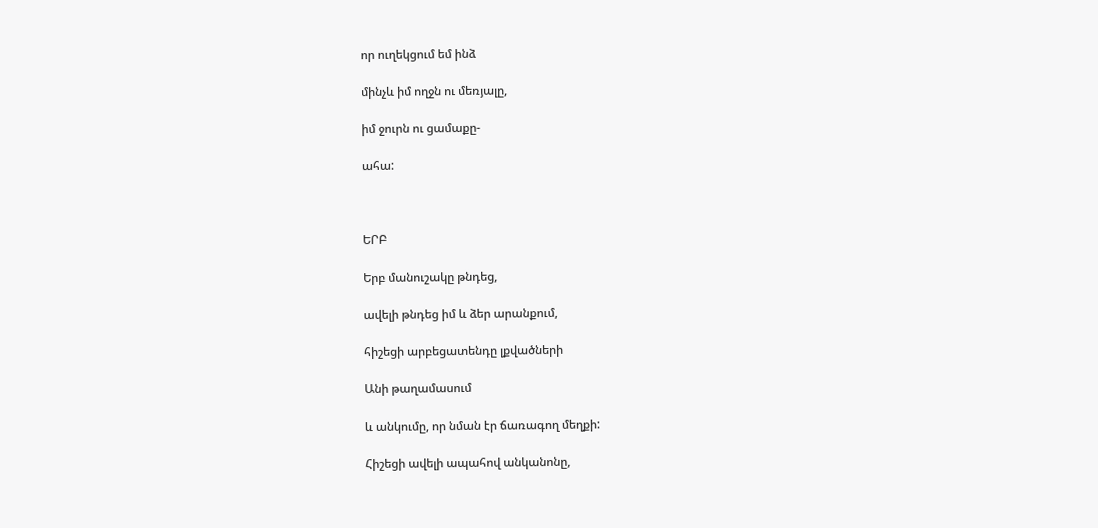որ ուղեկցում եմ ինձ

մինչև իմ ողջն ու մեռյալը,

իմ ջուրն ու ցամաքը-

ահա:



ԵՐԲ

Երբ մանուշակը թնդեց,

ավելի թնդեց իմ և ձեր արանքում,

հիշեցի արբեցատենդը լքվածների

Անի թաղամասում

և անկումը, որ նման էր ճառագող մեղքի:

Հիշեցի ավելի ապահով անկանոնը,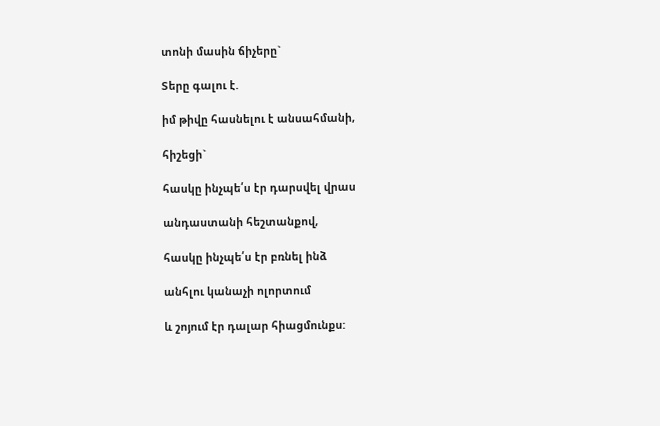տոնի մասին ճիչերը`

Տերը գալու է.

իմ թիվը հասնելու է անսահմանի,

հիշեցի`

հասկը ինչպե՛ս էր դարսվել վրաս

անդաստանի հեշտանքով,

հասկը ինչպե՛ս էր բռնել ինձ

անհլու կանաչի ոլորտում

և շոյում էր դալար հիացմունքս: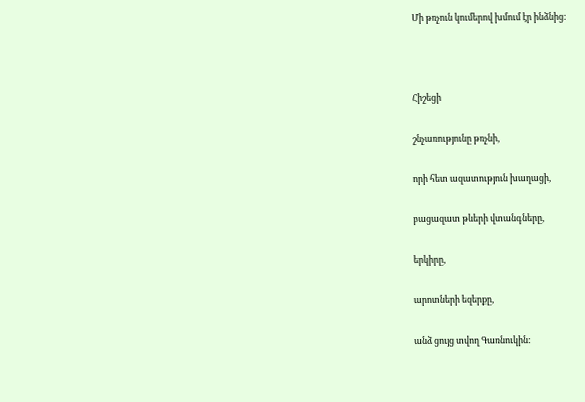Մի թռչուն կումերով խմում էր ինձնից:



Հիշեցի

շնչառությունը թռչնի,

որի հետ ազատություն խաղացի,

բացազատ թևերի վտանգները,

երկիրը,

արոտների եզերքը,

անձ ցույց տվող Գառնուկին: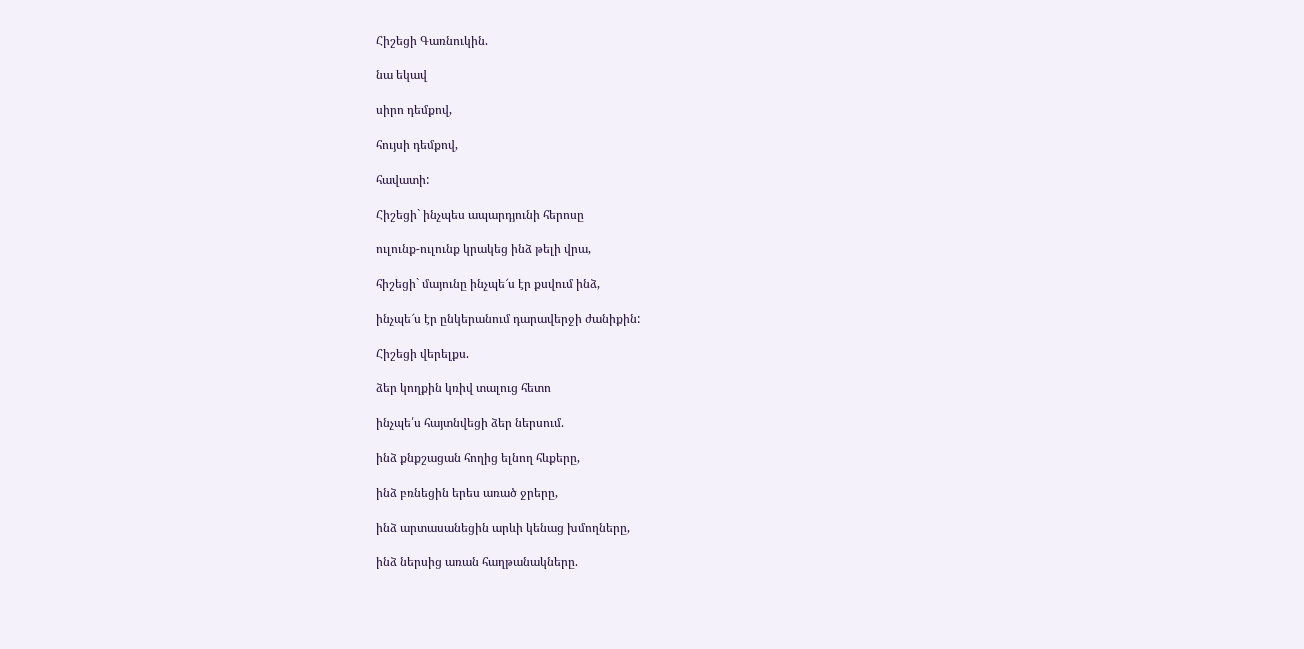Հիշեցի Գառնուկին.

նա եկավ

սիրո դեմքով,

հույսի դեմքով,

հավատի:

Հիշեցի` ինչպես ապարդյունի հերոսը

ուլունք-ուլունք կրակեց ինձ թելի վրա,

հիշեցի` մայունը ինչպե՜ս էր քսվում ինձ,

ինչպե՜ս էր ընկերանում դարավերջի ժանիքին:

Հիշեցի վերելքս.

ձեր կողքին կռիվ տալուց հետո

ինչպե՛ս հայտնվեցի ձեր ներսում.

ինձ քնքշացան հողից ելնող հևքերը,

ինձ բռնեցին երես առած ջրերը,

ինձ արտասանեցին արևի կենաց խմողները,

ինձ ներսից առան հաղթանակները.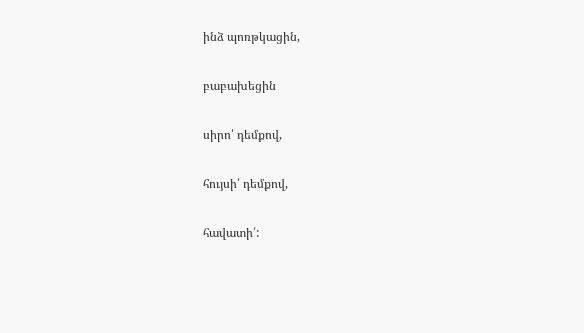ինձ պոռթկացին,

բաբախեցին

սիրո՛ դեմքով,

հույսի՛ դեմքով,

հավատի՛: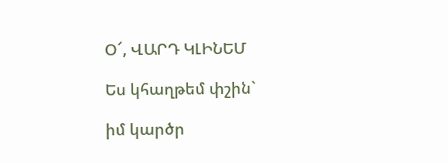Օ՜, ՎԱՐԴ ԿԼԻՆԵՄ

Ես կհաղթեմ փշին`

իմ կարծր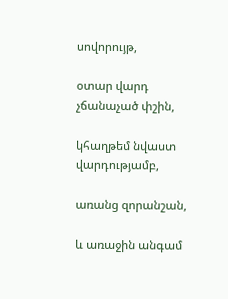սովորույթ,

օտար վարդ չճանաչած փշին,

կհաղթեմ նվաստ վարդությամբ,

առանց զորանշան,

և առաջին անգամ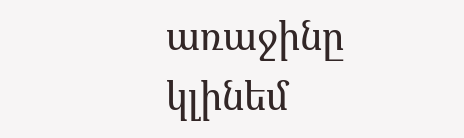առաջինը կլինեմ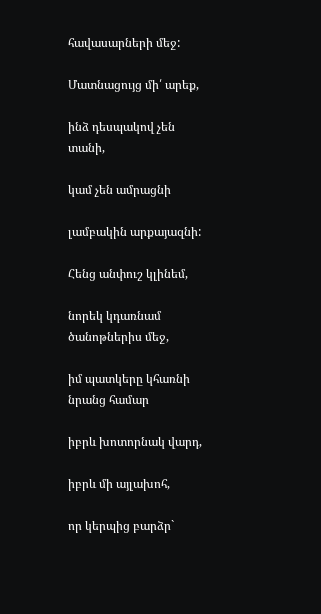հավասարների մեջ:

Մատնացույց մի՛ արեք,

ինձ դեսպակով չեն տանի,

կամ չեն ամրացնի

լամբակին արքայազնի:

Հենց անփուշ կլինեմ,

նորեկ կդառնամ ծանոթներիս մեջ,

իմ պատկերը կհառնի նրանց համար

իբրև խոտորնակ վարդ,

իբրև մի այլախոհ,

որ կերպից բարձր`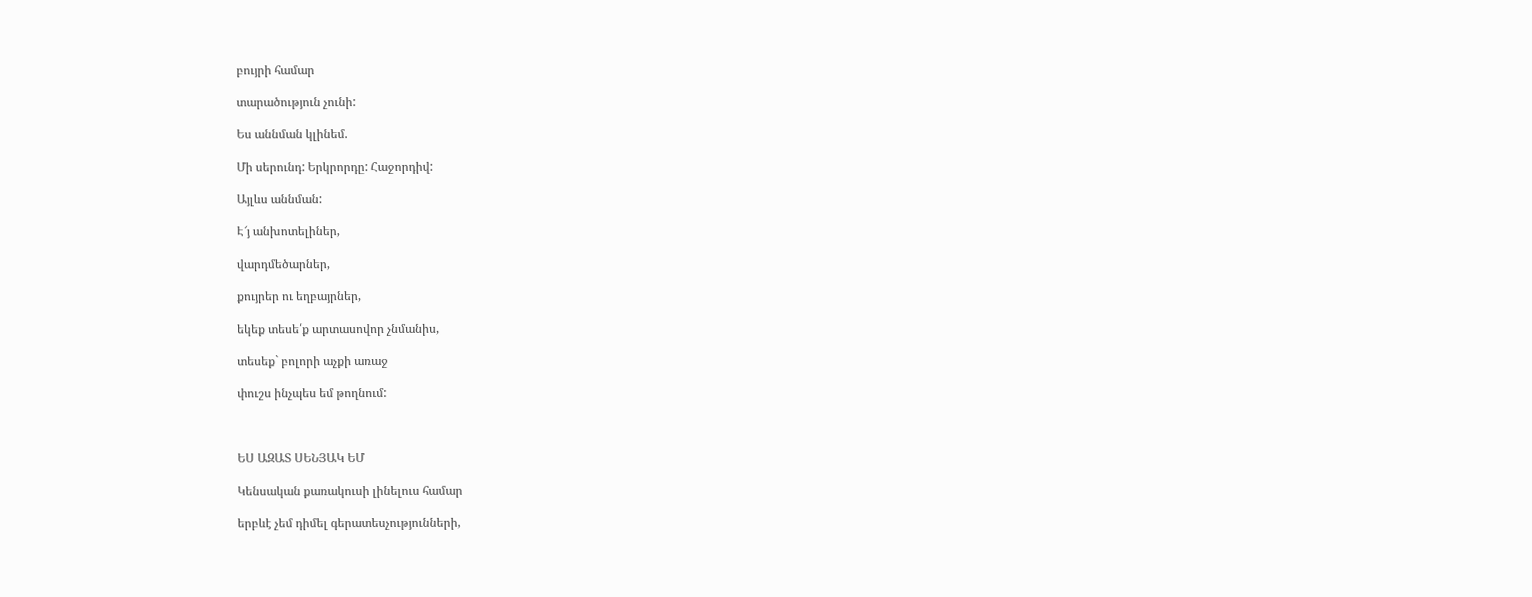բույրի համար

տարածություն չունի:

Ես աննման կլինեմ.

Մի սերունդ: Երկրորդը: Հաջորդիվ:

Այլևս աննման:

Է՜յ անխոտելիներ,

վարդմեծարներ,

քույրեր ու եղբայրներ,

եկեք տեսե՛ք արտասովոր չնմանիս,

տեսեք` բոլորի աչքի առաջ

փուշս ինչպես եմ թողնում:



ԵՍ ԱԶԱՏ ՍԵՆՅԱԿ ԵՄ

Կենսական քառակուսի լինելուս համար

երբևէ չեմ դիմել գերատեսչությունների,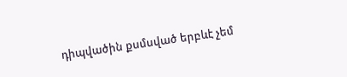դիպվածին քսմսված երբևէ չեմ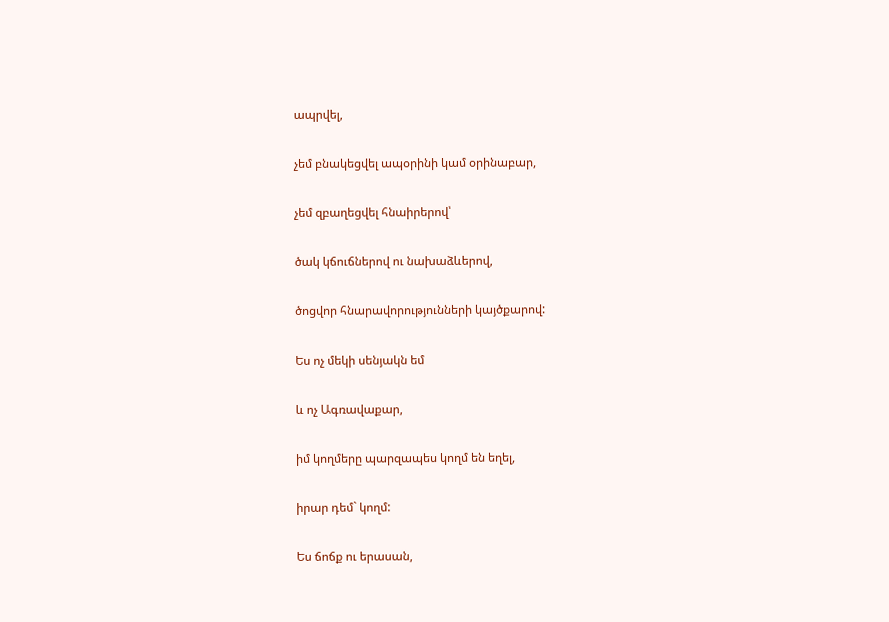ապրվել,

չեմ բնակեցվել ապօրինի կամ օրինաբար,

չեմ զբաղեցվել հնաիրերով՝

ծակ կճուճներով ու նախաձևերով,

ծոցվոր հնարավորությունների կայծքարով:

Ես ոչ մեկի սենյակն եմ

և ոչ Ագռավաքար,

իմ կողմերը պարզապես կողմ են եղել,

իրար դեմ` կողմ:

Ես ճոճք ու երասան,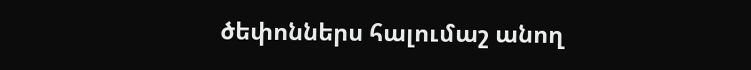ծեփոններս հալումաշ անող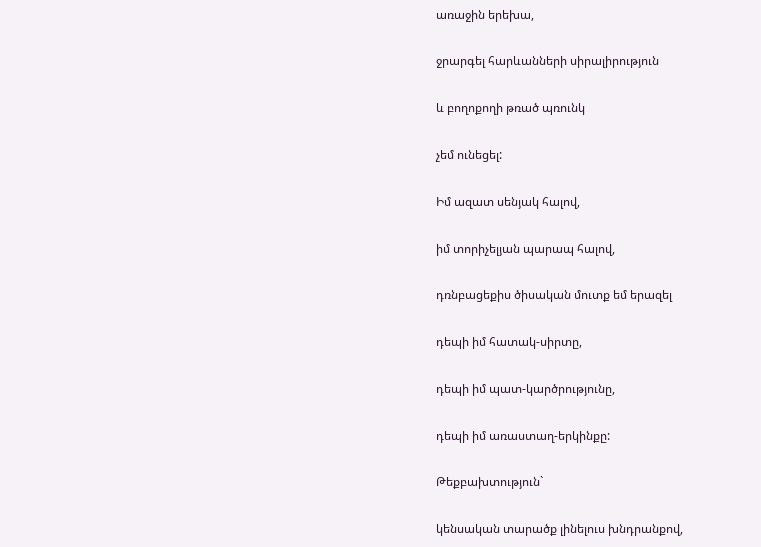առաջին երեխա,

ջրարգել հարևանների սիրալիրություն

և բողոքողի թռած պռունկ

չեմ ունեցել:

Իմ ազատ սենյակ հալով,

իմ տորիչելյան պարապ հալով,

դռնբացեքիս ծիսական մուտք եմ երազել

դեպի իմ հատակ-սիրտը,

դեպի իմ պատ-կարծրությունը,

դեպի իմ առաստաղ-երկինքը:

Թեքբախտություն`

կենսական տարածք լինելուս խնդրանքով,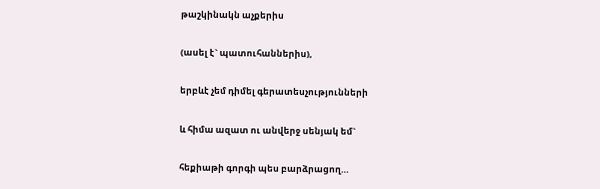թաշկինակն աչքերիս

(ասել է` պատուհաններիս),

երբևէ չեմ դիմել գերատեսչությունների

և հիմա ազատ ու անվերջ սենյակ եմ`

հեքիաթի գորգի պես բարձրացող…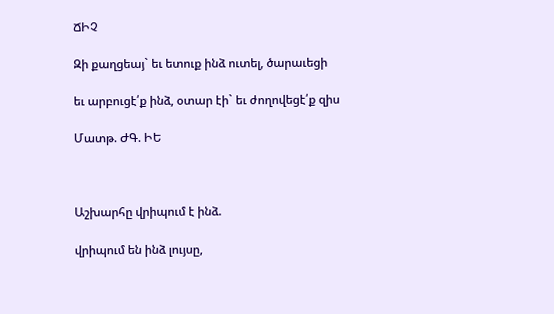ՃԻՉ

Զի քաղցեայ` եւ ետուք ինձ ուտել, ծարաւեցի

եւ արբուցէ՛ք ինձ, օտար էի` եւ ժողովեցէ՛ք զիս

Մատթ. ԺԳ. ԻԵ



Աշխարհը վրիպում է ինձ.

վրիպում են ինձ լույսը,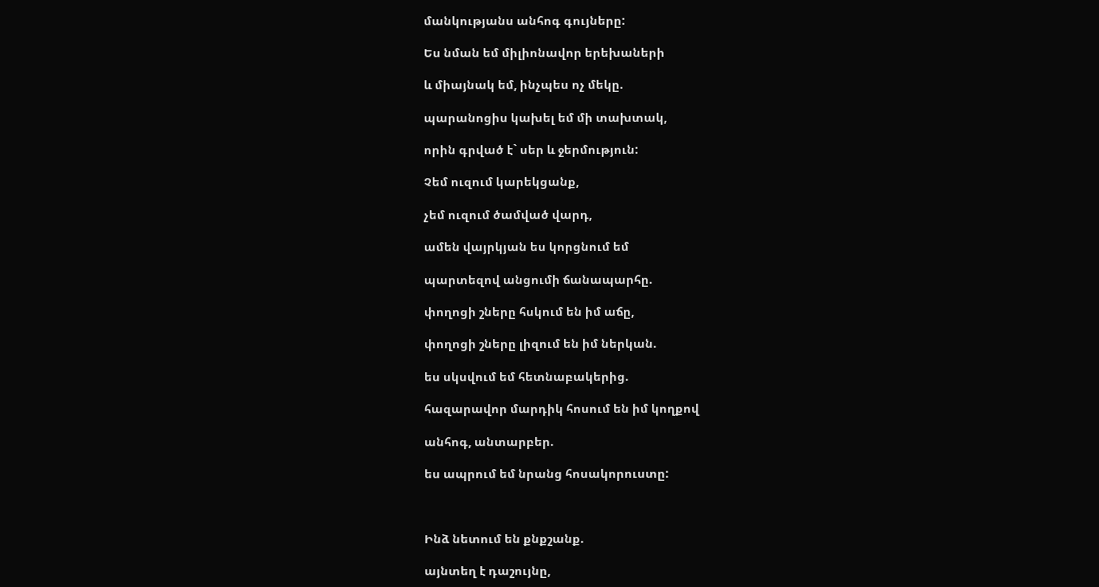մանկությանս անհոգ գույները:

Ես նման եմ միլիոնավոր երեխաների

և միայնակ եմ, ինչպես ոչ մեկը.

պարանոցիս կախել եմ մի տախտակ,

որին գրված է` սեր և ջերմություն:

Չեմ ուզում կարեկցանք,

չեմ ուզում ծամված վարդ,

ամեն վայրկյան ես կորցնում եմ

պարտեզով անցումի ճանապարհը.

փողոցի շները հսկում են իմ աճը,

փողոցի շները լիզում են իմ ներկան.

ես սկսվում եմ հետնաբակերից.

հազարավոր մարդիկ հոսում են իմ կողքով

անհոգ, անտարբեր.

ես ապրում եմ նրանց հոսակորուստը:



Ինձ նետում են քնքշանք.

այնտեղ է դաշույնը,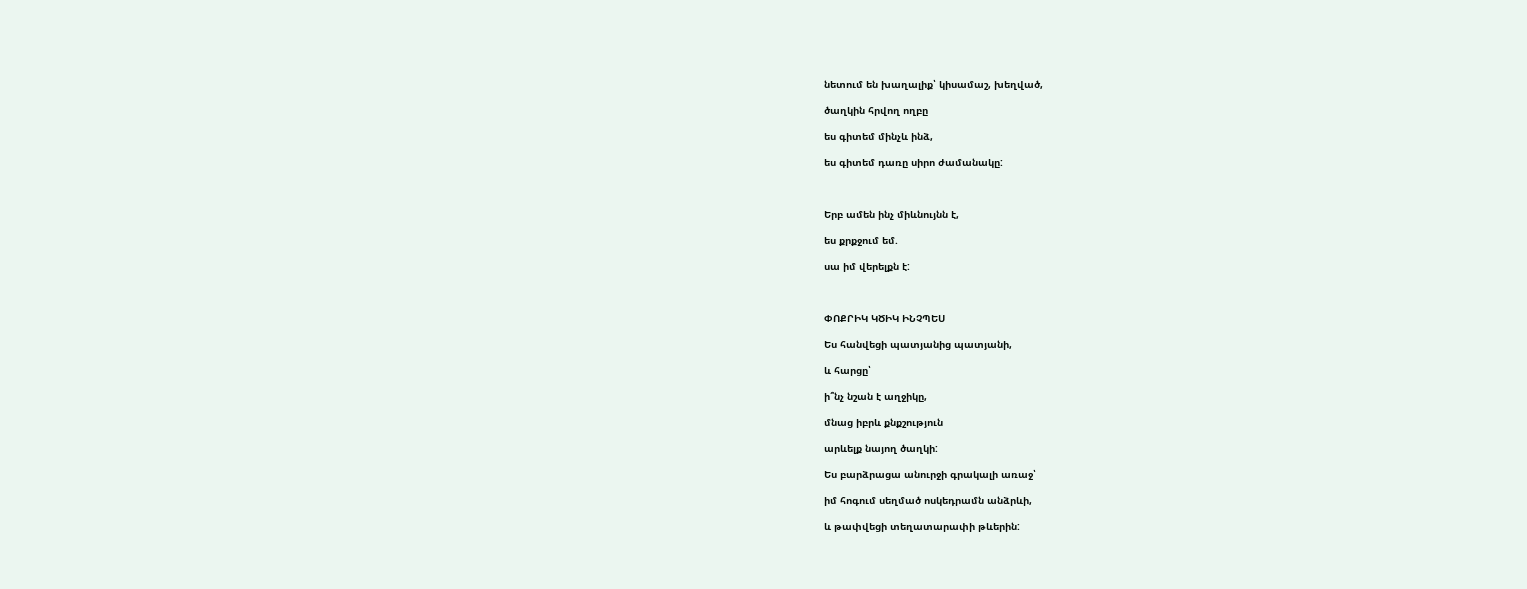նետում են խաղալիք՝ կիսամաշ, խեղված,

ծաղկին հրվող ողբը

ես գիտեմ մինչև ինձ,

ես գիտեմ դառը սիրո ժամանակը:



Երբ ամեն ինչ միևնույնն է,

ես քրքջում եմ.

սա իմ վերելքն է:



ՓՈՔՐԻԿ ԿԾԻԿ ԻՆՉՊԵՍ

Ես հանվեցի պատյանից պատյանի,

և հարցը՝

ի՞նչ նշան է աղջիկը,

մնաց իբրև քնքշություն

արևելք նայող ծաղկի:

Ես բարձրացա անուրջի գրակալի առաջ՝

իմ հոգում սեղմած ոսկեդրամն անձրևի,

և թափվեցի տեղատարափի թևերին: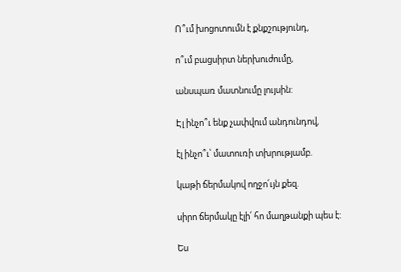Ո՞ւմ խոցոտումն է քնքշությունդ,

ո՞ւմ բացսիրտ ներխուժումը,

անսպառ մատնումը լույսին:

Էլ ինչո՞ւ ենք չափվում անդունդով,

էլ ինչո՞ւ՝ մատուռի տխրությամբ.

կաթի ճերմակով ողջո՛ւյն քեզ.

սիրո ճերմակը էլի՛ հո մաղթանքի պես է:

Ես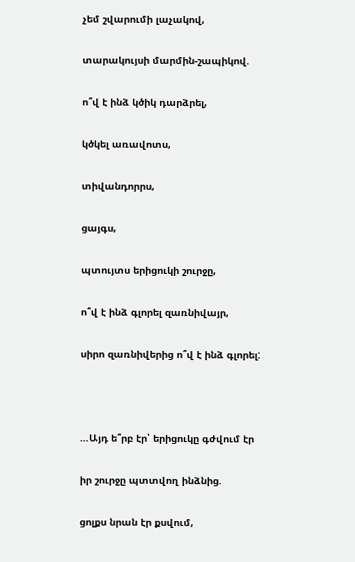չեմ շվարումի լաչակով,

տարակույսի մարմին-շապիկով.

ո՞վ է ինձ կծիկ դարձրել,

կծկել առավոտս,

տիվանդորրս,

ցայգս,

պտույտս երիցուկի շուրջը,

ո՞վ է ինձ գլորել զառնիվայր,

սիրո զառնիվերից ո՞վ է ինձ գլորել:



…Այդ ե՞րբ էր՝ երիցուկը գժվում էր

իր շուրջը պտտվող ինձնից.

ցոլքս նրան էր քսվում,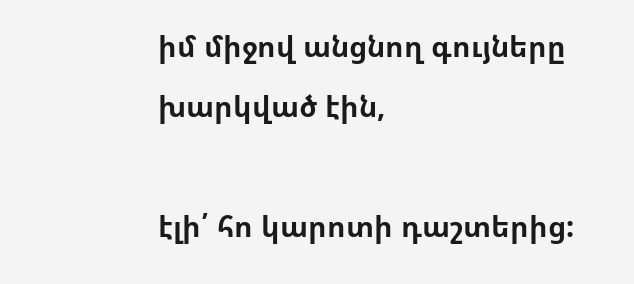իմ միջով անցնող գույները խարկված էին,

էլի՛ հո կարոտի դաշտերից: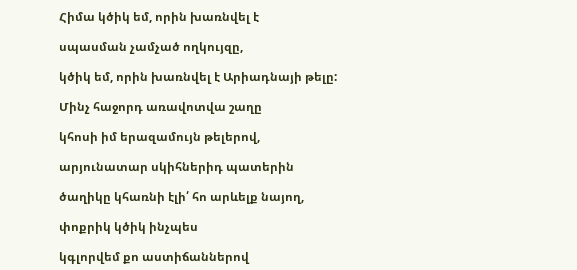Հիմա կծիկ եմ, որին խառնվել է

սպասման չամչած ողկույզը,

կծիկ եմ, որին խառնվել է Արիադնայի թելը:

Մինչ հաջորդ առավոտվա շաղը

կհոսի իմ երազամույն թելերով,

արյունատար սկիհներիդ պատերին

ծաղիկը կհառնի էլի՛ հո արևելք նայող,

փոքրիկ կծիկ ինչպես

կգլորվեմ քո աստիճաններով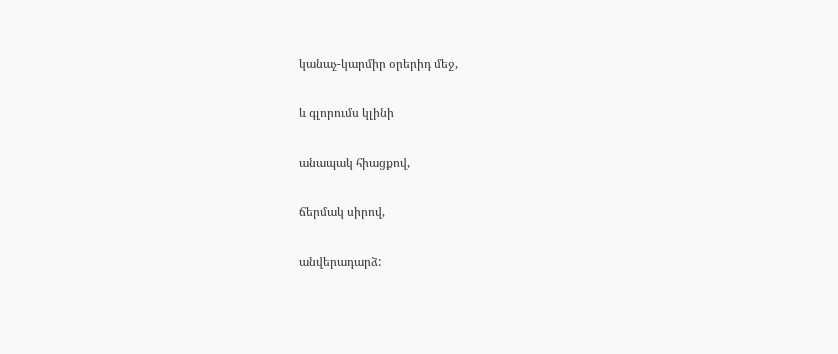կանաչ-կարմիր օրերիդ մեջ,

և գլորումս կլինի

անապակ հիացքով,

ճերմակ սիրով,

անվերադարձ: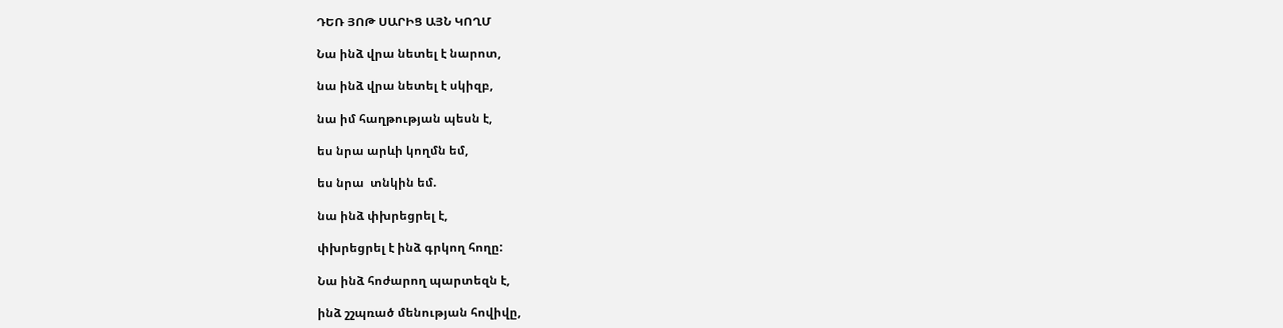ԴԵՌ ՅՈԹ ՍԱՐԻՑ ԱՅՆ ԿՈՂՄ

Նա ինձ վրա նետել է նարոտ,

նա ինձ վրա նետել է սկիզբ,

նա իմ հաղթության պեսն է,

ես նրա արևի կողմն եմ,

ես նրա  տնկին եմ.

նա ինձ փխրեցրել է,

փխրեցրել է ինձ գրկող հողը:

Նա ինձ հոժարող պարտեզն է,

ինձ շշպռած մենության հովիվը,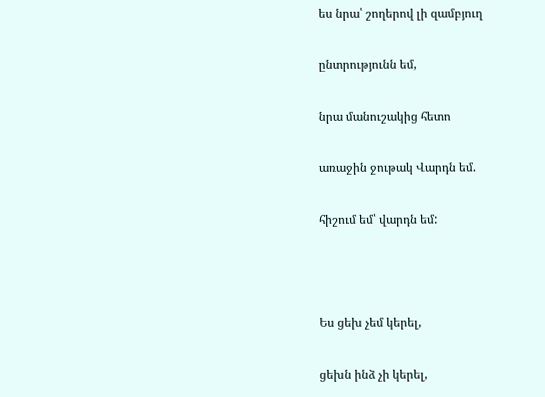ես նրա՝ շողերով լի զամբյուղ

ընտրությունն եմ,

նրա մանուշակից հետո

առաջին ջութակ Վարդն եմ.

հիշում եմ՝ վարդն եմ:



Ես ցեխ չեմ կերել,

ցեխն ինձ չի կերել,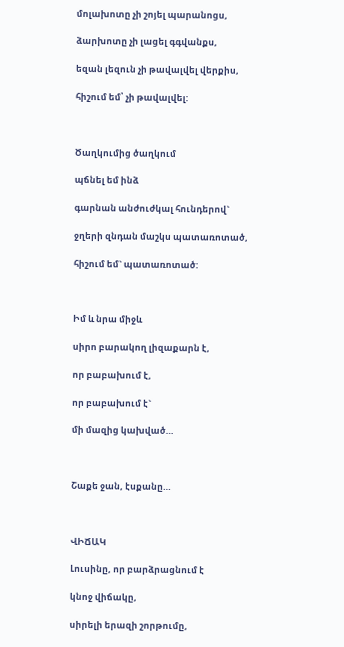մոլախոտը չի շոյել պարանոցս,

ձարխոտը չի լացել գգվանքս,

եզան լեզուն չի թավալվել վերքիս,

հիշում եմ՝ չի թավալվել:



Ծաղկումից ծաղկում

պճնել եմ ինձ

գարնան անժուժկալ հունդերով`

ջղերի զնդան մաշկս պատառոտած,

հիշում եմ` պատառոտած:



Իմ և նրա միջև

սիրո բարակող լիզաքարն է,

որ բաբախում է,

որ բաբախում է`

մի մազից կախված…



Շաքե ջան, էսքանը…



ՎԻՃԱԿ

Լուսինը, որ բարձրացնում է

կնոջ վիճակը,

սիրելի երազի շորթումը,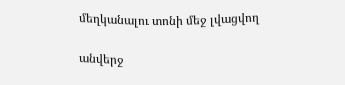մեղկանալու տոնի մեջ լվացվող

անվերջ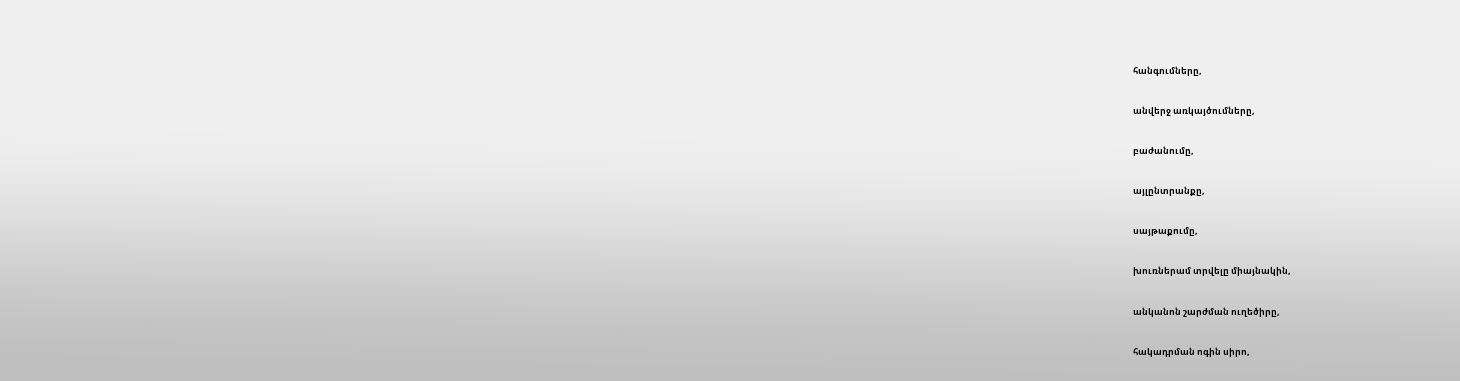հանգումները,

անվերջ առկայծումները,

բաժանումը,

այլընտրանքը,

սայթաքումը,

խուռներամ տրվելը միայնակին,

անկանոն շարժման ուղեծիրը,

հակադրման ոգին սիրո,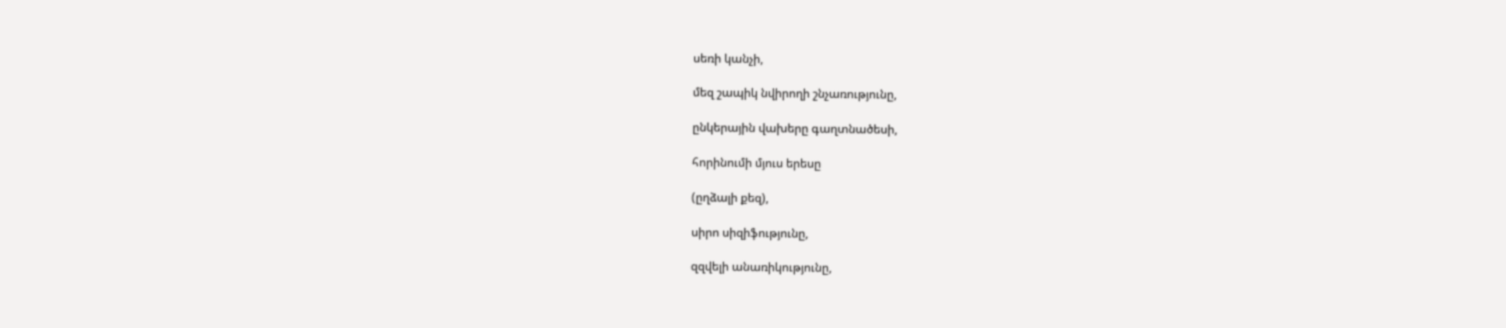սեռի կանչի,

մեզ շապիկ նվիրողի շնչառությունը,

ընկերային վախերը գաղտնածեսի,

հորինումի մյուս երեսը

(ըղձալի քեզ),

սիրո սիզիֆությունը,

զզվելի անառիկությունը,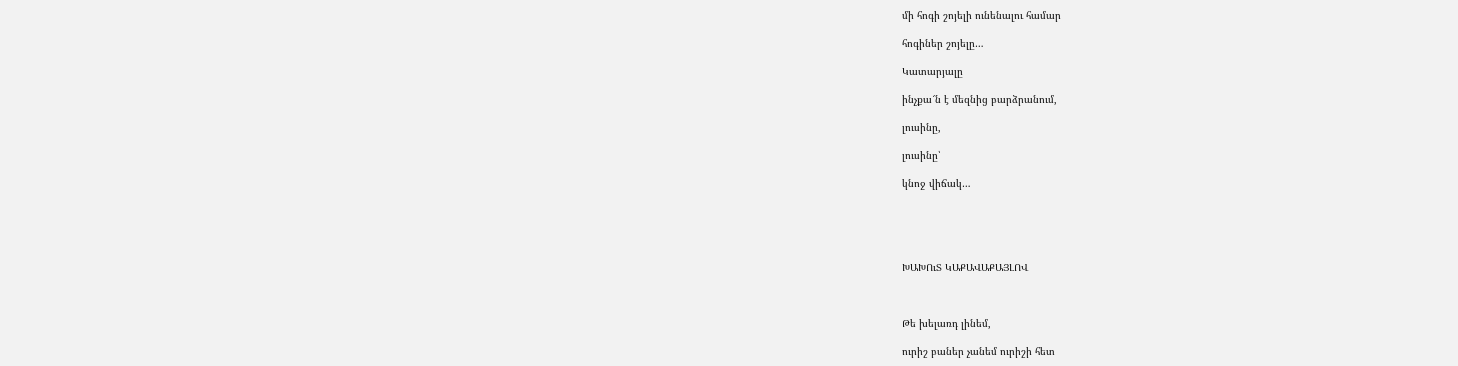մի հոգի շոյելի ունենալու համար

հոգիներ շոյելը…

Կատարյալը

ինչքա՜ն է մեզնից բարձրանում,

լուսինը,

լուսինը՝

կնոջ վիճակ…





ԽԱԽՈւՏ ԿԱՔԱՎԱՔԱՅԼՈՎ



Թե խելառդ լինեմ,

ուրիշ բաներ չանեմ ուրիշի հետ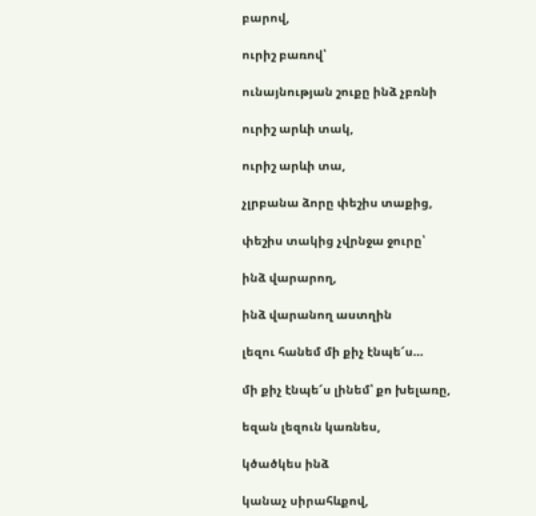բարով,

ուրիշ բառով՝

ունայնության շուքը ինձ չբռնի

ուրիշ արևի տակ,

ուրիշ արևի տա,

չլրբանա ձորը փեշիս տաքից,

փեշիս տակից չվրնջա ջուրը՝

ինձ վարարող,

ինձ վարանող աստղին

լեզու հանեմ մի քիչ էնպե՜ս…

մի քիչ էնպե՜ս լինեմ՝ քո խելառը,

եզան լեզուն կառնես,

կծածկես ինձ

կանաչ սիրահևքով,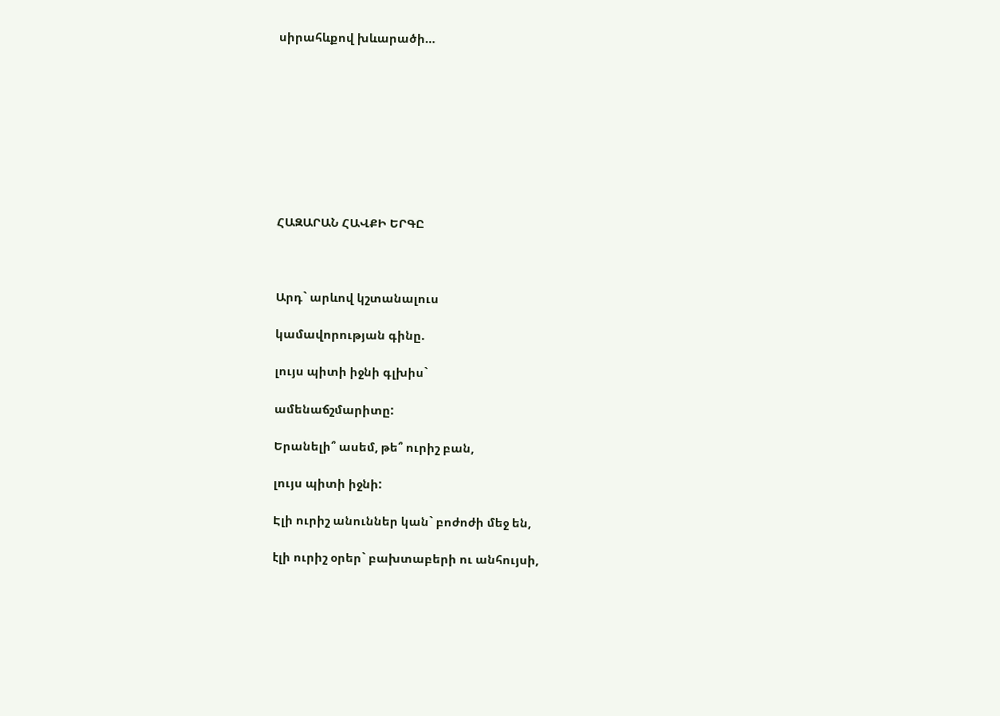սիրահևքով խևարածի…









ՀԱԶԱՐԱՆ ՀԱՎՔԻ ԵՐԳԸ



Արդ` արևով կշտանալուս

կամավորության գինը.

լույս պիտի իջնի գլխիս`

ամենաճշմարիտը:

Երանելի՞ ասեմ, թե՞ ուրիշ բան,

լույս պիտի իջնի:

Էլի ուրիշ անուններ կան` բոժոժի մեջ են,

էլի ուրիշ օրեր` բախտաբերի ու անհույսի,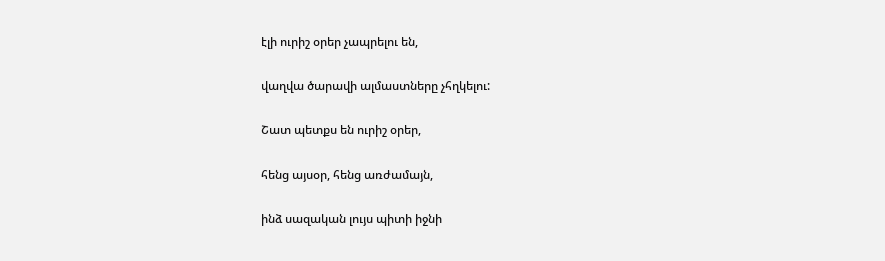էլի ուրիշ օրեր չապրելու են,

վաղվա ծարավի ալմաստները չհղկելու:

Շատ պետքս են ուրիշ օրեր,

հենց այսօր, հենց առժամայն,

ինձ սազական լույս պիտի իջնի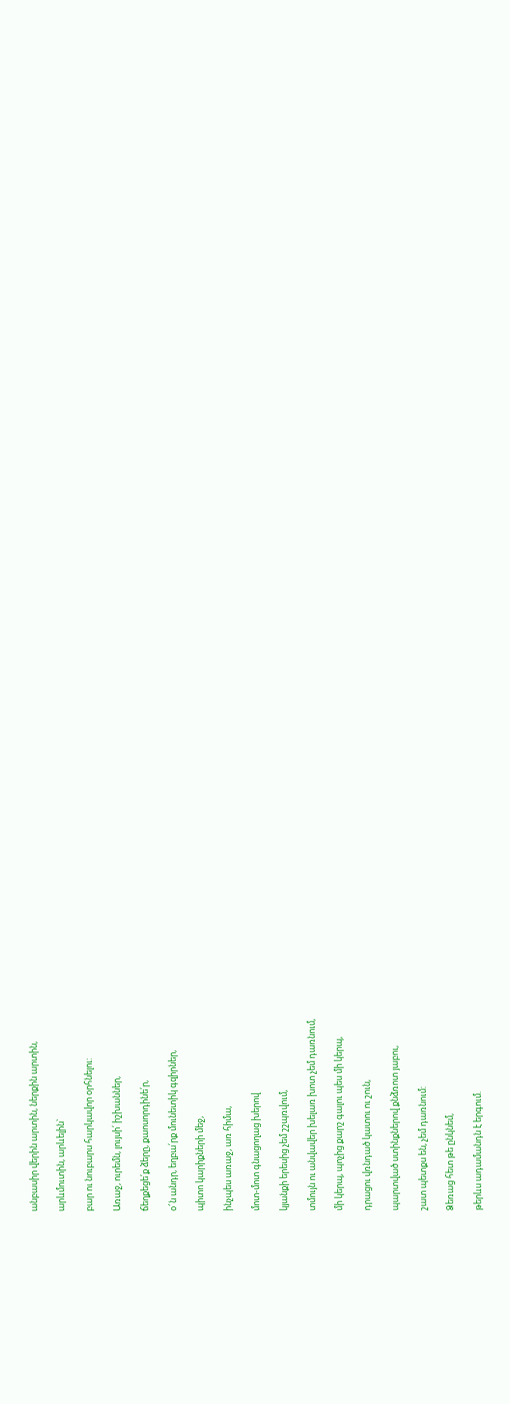անբասիր վերին արտին, ներքին արտին,

արևմուտին, արևելին`

բար ու նուբարս հարկավոր օրհնելու:

Առաջ, ուրեմն, լույսի՛ իշխաններ,

ճեղքեցե՛ք ձերը, քաոսորդինե՛ր,

օ՜ն անդր, եղբա՛րք մունետիկ գզիրներ,

պիտո կարիքների մեջ,

ինչպես առաջ, առ հիմա,

մոտ-մոտ գնացողաց խերով

կյանքի երեսից չեմ շշպռվում,

տմույն ու անվավեր խելառ խոտ չեմ դառնում,

մի կերպ, պոչից քարշ գալու պես մի կերպ,

դրացու վռնդած կատու ու շուն,

պարտված ստինքներով քնձռոտ յաբու,

շատ պետքս են, չեմ դառնում:

Ձեռաց հետ թե ընկնեմ,

թերևս ադամանդն է երգում.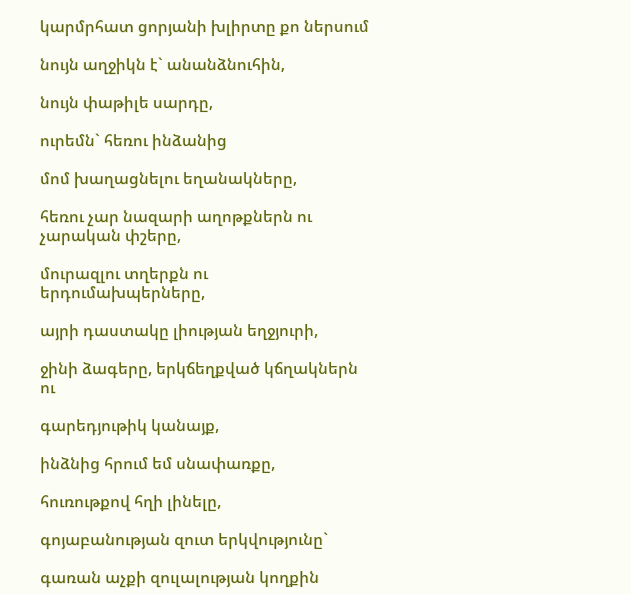կարմրհատ ցորյանի խլիրտը քո ներսում

նույն աղջիկն է` անանձնուհին,

նույն փաթիլե սարդը,

ուրեմն` հեռու ինձանից

մոմ խաղացնելու եղանակները,

հեռու չար նազարի աղոթքներն ու չարական փշերը,

մուրազլու տղերքն ու երդումախպերները,

այրի դաստակը լիության եղջյուրի,

ջինի ձագերը, երկճեղքված կճղակներն ու

գարեդյութիկ կանայք,

ինձնից հրում եմ սնափառքը,

հուռութքով հղի լինելը,

գոյաբանության զուտ երկվությունը`

գառան աչքի զուլալության կողքին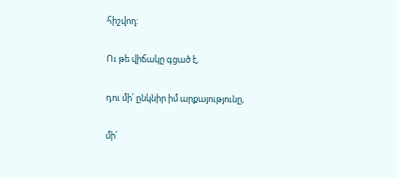հիշվող:

Ու թե վիճակը գցած է,

դու մի՛ ընկնիր իմ արքայությունը,

մի՛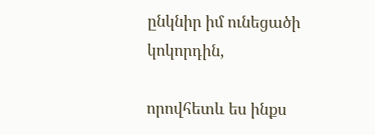ընկնիր իմ ունեցածի կոկորդին,

որովհետև ես ինքս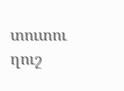տուտու ղուշ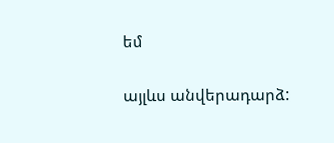եմ

այլևս անվերադարձ: